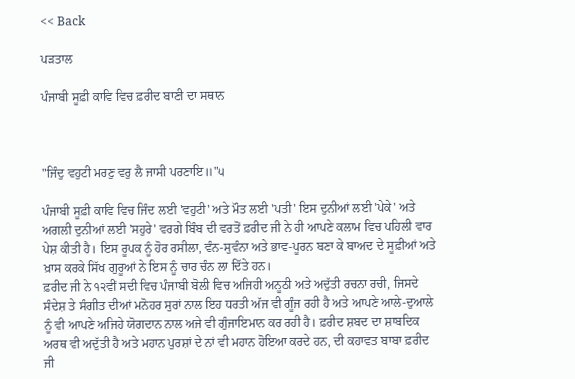<< Back

ਪੜਤਾਲ

ਪੰਜਾਬੀ ਸੂਫ਼ੀ ਕਾਵਿ ਵਿਚ ਫ਼ਰੀਦ ਬਾਣੀ ਦਾ ਸਥਾਨ



"ਜਿੰਦੁ ਵਹੁਟੀ ਮਰਣੁ ਵਰੁ ਲੈ ਜਾਸੀ ਪਰਣਾਇ॥"੫

ਪੰਜਾਬੀ ਸੂਫ਼ੀ ਕਾਵਿ ਵਿਚ ਜਿੰਦ ਲਈ 'ਵਹੁਟੀ' ਅਤੇ ਮੌਤ ਲਈ 'ਪਤੀ' ਇਸ ਦੁਨੀਆਂ ਲਈ 'ਪੇਕੇ' ਅਤੇ ਅਗਲੀ ਦੁਨੀਆਂ ਲਈ 'ਸਹੁਰੇ' ਵਰਗੇ ਬਿੰਬ ਦੀ ਵਰਤੋਂ ਫ਼ਰੀਦ ਜੀ ਨੇ ਹੀ ਆਪਣੇ ਕਲਾਮ ਵਿਚ ਪਹਿਲੀ ਵਾਰ ਪੇਸ਼ ਕੀਤੀ ਹੈ। ਇਸ ਰੂਪਕ ਨੂੰ ਹੋਰ ਰਸੀਲਾ, ਵੰਨ-ਸੁਵੰਨਾ ਅਤੇ ਭਾਵ-ਪੂਰਨ ਬਣਾ ਕੇ ਬਾਅਦ ਦੇ ਸੂਫ਼ੀਆਂ ਅਤੇ ਖ਼ਾਸ ਕਰਕੇ ਸਿੱਖ ਗੁਰੂਆਂ ਨੇ ਇਸ ਨੂੰ ਚਾਰ ਚੰਨ ਲਾ ਦਿੱਤੇ ਹਨ।
ਫ਼ਰੀਦ ਜੀ ਨੇ ੧੨ਵੀਂ ਸਦੀ ਵਿਚ ਪੰਜਾਬੀ ਬੋਲੀ ਵਿਚ ਅਜਿਹੀ ਅਨੂਠੀ ਅਤੇ ਅਦੁੱਤੀ ਰਚਨਾ ਰਚੀ, ਜਿਸਦੇ ਸੰਦੇਸ਼ ਤੇ ਸੰਗੀਤ ਦੀਆਂ ਮਨੋਹਰ ਸੁਰਾਂ ਨਾਲ ਇਹ ਧਰਤੀ ਅੱਜ ਵੀ ਗੂੰਜ ਰਹੀ ਹੈ ਅਤੇ ਆਪਣੇ ਆਲੇ-ਦੁਆਲੇ ਨੂੰ ਵੀ ਆਪਣੇ ਅਜਿਹੇ ਯੋਗਦਾਨ ਨਾਲ ਅਜੇ ਵੀ ਗੁੰਜਾਇਮਾਨ ਕਰ ਰਹੀ ਹੈ। ਫ਼ਰੀਦ ਸ਼ਬਦ ਦਾ ਸ਼ਾਬਦਿਕ ਅਰਥ ਵੀ ਅਦੁੱਤੀ ਹੈ ਅਤੇ ਮਹਾਨ ਪੁਰਸ਼ਾਂ ਦੇ ਨਾਂ ਵੀ ਮਹਾਨ ਹੋਇਆ ਕਰਦੇ ਹਨ, ਦੀ ਕਹਾਵਤ ਬਾਬਾ ਫ਼ਰੀਦ ਜੀ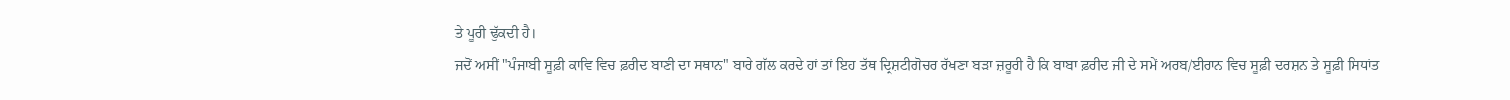ਤੇ ਪੂਰੀ ਢੁੱਕਦੀ ਹੈ।
ਜਦੋਂ ਅਸੀਂ "ਪੰਜਾਬੀ ਸੂਫ਼ੀ ਕਾਵਿ ਵਿਚ ਫ਼ਰੀਦ ਬਾਣੀ ਦਾ ਸਥਾਨ" ਬਾਰੇ ਗੱਲ ਕਰਦੇ ਹਾਂ ਤਾਂ ਇਹ ਤੱਥ ਦ੍ਰਿਸ਼ਟੀਗੋਚਰ ਰੱਖਣਾ ਬੜਾ ਜ਼ਰੂਰੀ ਹੈ ਕਿ ਬਾਬਾ ਫ਼ਰੀਦ ਜੀ ਦੇ ਸਮੇਂ ਅਰਬ/ਈਰਾਨ ਵਿਚ ਸੂਫ਼ੀ ਦਰਸ਼ਨ ਤੇ ਸੂਫ਼ੀ ਸਿਧਾਂਤ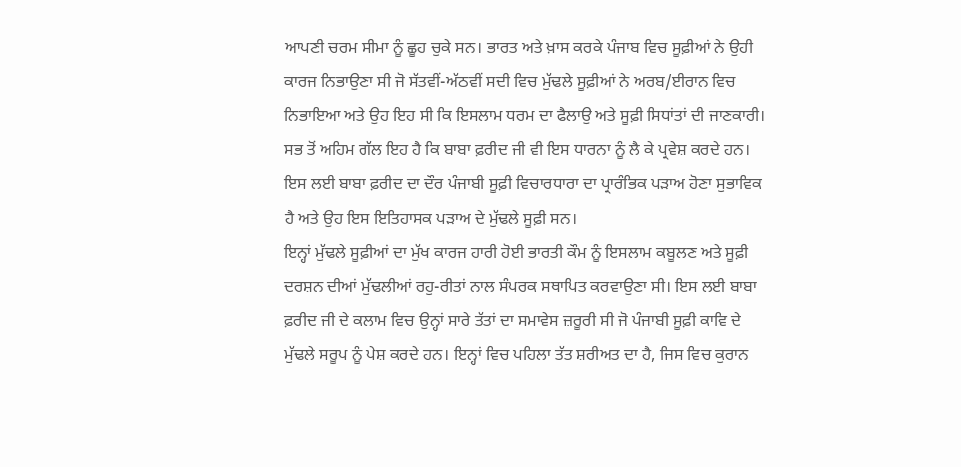ਆਪਣੀ ਚਰਮ ਸੀਮਾ ਨੂੰ ਛੂਹ ਚੁਕੇ ਸਨ। ਭਾਰਤ ਅਤੇ ਖ਼ਾਸ ਕਰਕੇ ਪੰਜਾਬ ਵਿਚ ਸੂਫ਼ੀਆਂ ਨੇ ਉਹੀ ਕਾਰਜ ਨਿਭਾਉਣਾ ਸੀ ਜੋ ਸੱਤਵੀਂ-ਅੱਠਵੀਂ ਸਦੀ ਵਿਚ ਮੁੱਢਲੇ ਸੂਫ਼ੀਆਂ ਨੇ ਅਰਬ/ਈਰਾਨ ਵਿਚ ਨਿਭਾਇਆ ਅਤੇ ਉਹ ਇਹ ਸੀ ਕਿ ਇਸਲਾਮ ਧਰਮ ਦਾ ਫੈਲਾਉ ਅਤੇ ਸੂਫ਼ੀ ਸਿਧਾਂਤਾਂ ਦੀ ਜਾਣਕਾਰੀ। ਸਭ ਤੋਂ ਅਹਿਮ ਗੱਲ ਇਹ ਹੈ ਕਿ ਬਾਬਾ ਫ਼ਰੀਦ ਜੀ ਵੀ ਇਸ ਧਾਰਨਾ ਨੂੰ ਲੈ ਕੇ ਪ੍ਰਵੇਸ਼ ਕਰਦੇ ਹਨ। ਇਸ ਲਈ ਬਾਬਾ ਫ਼ਰੀਦ ਦਾ ਦੌਰ ਪੰਜਾਬੀ ਸੂਫ਼ੀ ਵਿਚਾਰਧਾਰਾ ਦਾ ਪ੍ਰਾਰੰਭਿਕ ਪੜਾਅ ਹੋਣਾ ਸੁਭਾਵਿਕ ਹੈ ਅਤੇ ਉਹ ਇਸ ਇਤਿਹਾਸਕ ਪੜਾਅ ਦੇ ਮੁੱਢਲੇ ਸੂਫ਼ੀ ਸਨ।
ਇਨ੍ਹਾਂ ਮੁੱਢਲੇ ਸੂਫ਼ੀਆਂ ਦਾ ਮੁੱਖ ਕਾਰਜ ਹਾਰੀ ਹੋਈ ਭਾਰਤੀ ਕੌਮ ਨੂੰ ਇਸਲਾਮ ਕਬੂਲਣ ਅਤੇ ਸੂਫ਼ੀ ਦਰਸ਼ਨ ਦੀਆਂ ਮੁੱਢਲੀਆਂ ਰਹੁ-ਰੀਤਾਂ ਨਾਲ ਸੰਪਰਕ ਸਥਾਪਿਤ ਕਰਵਾਉਣਾ ਸੀ। ਇਸ ਲਈ ਬਾਬਾ ਫ਼ਰੀਦ ਜੀ ਦੇ ਕਲਾਮ ਵਿਚ ਉਨ੍ਹਾਂ ਸਾਰੇ ਤੱਤਾਂ ਦਾ ਸਮਾਵੇਸ ਜ਼ਰੂਰੀ ਸੀ ਜੋ ਪੰਜਾਬੀ ਸੂਫ਼ੀ ਕਾਵਿ ਦੇ ਮੁੱਢਲੇ ਸਰੂਪ ਨੂੰ ਪੇਸ਼ ਕਰਦੇ ਹਨ। ਇਨ੍ਹਾਂ ਵਿਚ ਪਹਿਲਾ ਤੱਤ ਸ਼ਰੀਅਤ ਦਾ ਹੈ, ਜਿਸ ਵਿਚ ਕੁਰਾਨ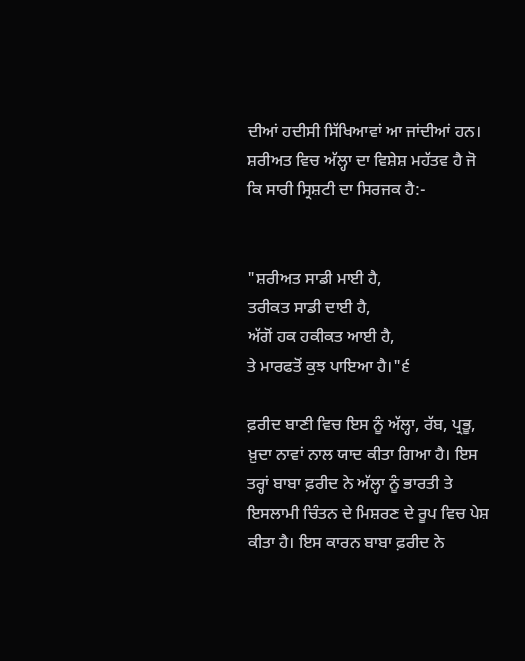ਦੀਆਂ ਹਦੀਸੀ ਸਿੱਖਿਆਵਾਂ ਆ ਜਾਂਦੀਆਂ ਹਨ। ਸ਼ਰੀਅਤ ਵਿਚ ਅੱਲ੍ਹਾ ਦਾ ਵਿਸ਼ੇਸ਼ ਮਹੱਤਵ ਹੈ ਜੋ ਕਿ ਸਾਰੀ ਸ੍ਰਿਸ਼ਟੀ ਦਾ ਸਿਰਜਕ ਹੈ:-


"ਸ਼ਰੀਅਤ ਸਾਡੀ ਮਾਈ ਹੈ,
ਤਰੀਕਤ ਸਾਡੀ ਦਾਈ ਹੈ,
ਅੱਗੋਂ ਹਕ ਹਕੀਕਤ ਆਈ ਹੈ,
ਤੇ ਮਾਰਫਤੋਂ ਕੁਝ ਪਾਇਆ ਹੈ।"੬

ਫ਼ਰੀਦ ਬਾਣੀ ਵਿਚ ਇਸ ਨੂੰ ਅੱਲ੍ਹਾ, ਰੱਬ, ਪ੍ਰਭੂ, ਖ਼ੁਦਾ ਨਾਵਾਂ ਨਾਲ ਯਾਦ ਕੀਤਾ ਗਿਆ ਹੈ। ਇਸ ਤਰ੍ਹਾਂ ਬਾਬਾ ਫ਼ਰੀਦ ਨੇ ਅੱਲ੍ਹਾ ਨੂੰ ਭਾਰਤੀ ਤੇ ਇਸਲਾਮੀ ਚਿੰਤਨ ਦੇ ਮਿਸ਼ਰਣ ਦੇ ਰੂਪ ਵਿਚ ਪੇਸ਼ ਕੀਤਾ ਹੈ। ਇਸ ਕਾਰਨ ਬਾਬਾ ਫ਼ਰੀਦ ਨੇ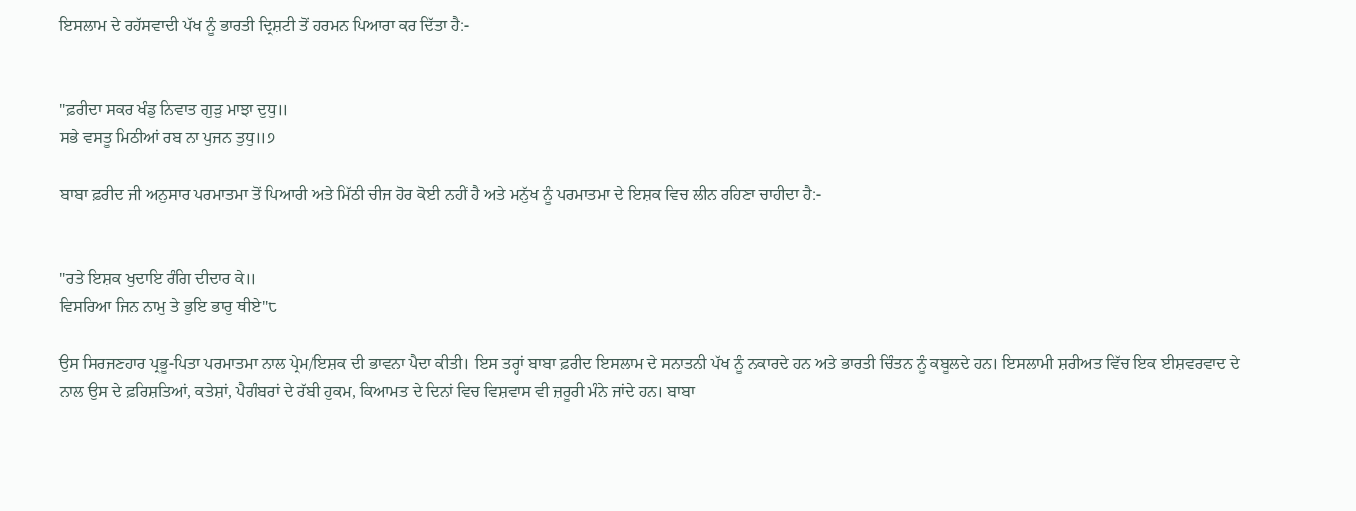ਇਸਲਾਮ ਦੇ ਰਹੱਸਵਾਦੀ ਪੱਖ ਨੂੰ ਭਾਰਤੀ ਦ੍ਰਿਸ਼ਟੀ ਤੋਂ ਹਰਮਨ ਪਿਆਰਾ ਕਰ ਦਿੱਤਾ ਹੈ:-


"ਫ਼ਰੀਦਾ ਸਕਰ ਖੰਡੁ ਨਿਵਾਤ ਗੁੜੁ ਮਾਝਾ ਦੁਧੁ॥
ਸਭੇ ਵਸਤੂ ਮਿਠੀਆਂ ਰਬ ਨਾ ਪੁਜਨ ਤੁਧੁ॥੭

ਬਾਬਾ ਫ਼ਰੀਦ ਜੀ ਅਨੁਸਾਰ ਪਰਮਾਤਮਾ ਤੋਂ ਪਿਆਰੀ ਅਤੇ ਮਿੱਠੀ ਚੀਜ ਹੋਰ ਕੋਈ ਨਹੀਂ ਹੈ ਅਤੇ ਮਨੁੱਖ ਨੂੰ ਪਰਮਾਤਮਾ ਦੇ ਇਸ਼ਕ ਵਿਚ ਲੀਨ ਰਹਿਣਾ ਚਾਹੀਦਾ ਹੈ:-


"ਰਤੇ ਇਸ਼ਕ ਖੁਦਾਇ ਰੰਗਿ ਦੀਦਾਰ ਕੇ॥
ਵਿਸਰਿਆ ਜਿਨ ਨਾਮੁ ਤੇ ਭੁਇ ਭਾਰੁ ਥੀਏ"੮

ਉਸ ਸਿਰਜਣਹਾਰ ਪ੍ਰਭੂ-ਪਿਤਾ ਪਰਮਾਤਮਾ ਨਾਲ ਪ੍ਰੇਮ/ਇਸ਼ਕ ਦੀ ਭਾਵਨਾ ਪੈਦਾ ਕੀਤੀ। ਇਸ ਤਰ੍ਹਾਂ ਬਾਬਾ ਫ਼ਰੀਦ ਇਸਲਾਮ ਦੇ ਸਨਾਤਨੀ ਪੱਖ ਨੂੰ ਨਕਾਰਦੇ ਹਨ ਅਤੇ ਭਾਰਤੀ ਚਿੰਤਨ ਨੂੰ ਕਬੂਲਦੇ ਹਨ। ਇਸਲਾਮੀ ਸ਼ਰੀਅਤ ਵਿੱਚ ਇਕ ਈਸ਼ਵਰਵਾਦ ਦੇ ਨਾਲ ਉਸ ਦੇ ਫ਼ਰਿਸ਼ਤਿਆਂ, ਕਤੇਸ਼ਾਂ, ਪੈਗੰਬਰਾਂ ਦੇ ਰੱਬੀ ਹੁਕਮ, ਕਿਆਮਤ ਦੇ ਦਿਨਾਂ ਵਿਚ ਵਿਸ਼ਵਾਸ ਵੀ ਜ਼ਰੂਰੀ ਮੰਨੇ ਜਾਂਦੇ ਹਨ। ਬਾਬਾ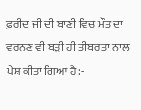ਫ਼ਰੀਦ ਜੀ ਦੀ ਬਾਣੀ ਵਿਚ ਮੌਤ ਦਾ ਵਰਨਣ ਵੀ ਬੜੀ ਹੀ ਤੀਬਰਤਾ ਨਾਲ ਪੇਸ਼ ਕੀਤਾ ਗਿਆ ਹੈ:-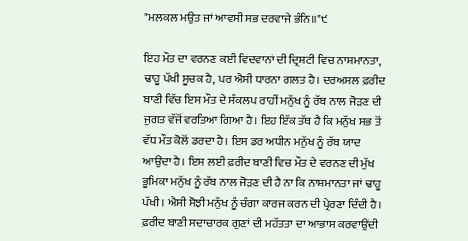"ਮਲਕਲ ਮਉਤ ਜਾਂ ਆਵਸੀ ਸਭ ਦਰਵਾਜੇ ਭੰਨਿ॥"੯

ਇਹ ਮੌਤ ਦਾ ਵਰਨਣ ਕਈ ਵਿਦਵਾਨਾਂ ਦੀ ਦ੍ਰਿਸ਼ਟੀ ਵਿਚ ਨਾਸ਼ਮਾਨਤਾ, ਢਾਹੂ ਪੱਖੀ ਸੂਚਕ ਹੈ, ਪਰ ਐਸੀ ਧਾਰਨਾ ਗਲਤ ਹੈ। ਦਰਅਸਲ ਫ਼ਰੀਦ ਬਾਣੀ ਵਿੱਚ ਇਸ ਮੌਤ ਦੇ ਸੰਕਲਪ ਰਾਹੀਂ ਮਨੁੱਖ ਨੂੰ ਰੱਬ ਨਾਲ ਜੋੜਣ ਦੀ ਜੁਗਤ ਵੱਜੋਂ ਵਰਤਿਆ ਗਿਆ ਹੈ। ਇਹ ਇੱਕ ਤੱਥ ਹੈ ਕਿ ਮਨੁੱਖ ਸਭ ਤੋਂ ਵੱਧ ਮੌਤ ਕੋਲੋਂ ਡਰਦਾ ਹੈ। ਇਸ ਡਰ ਅਧੀਨ ਮਨੁੱਖ ਨੂੰ ਰੱਬ ਯਾਦ ਆਉਂਦਾ ਹੈ। ਇਸ ਲਈ ਫ਼ਰੀਦ ਬਾਣੀ ਵਿਚ ਮੌਤ ਦੇ ਵਰਨਣ ਦੀ ਮੁੱਖ ਭੂਮਿਕਾ ਮਨੁੱਖ ਨੂੰ ਰੱਬ ਨਾਲ ਜੋੜਣ ਦੀ ਹੈ ਨਾ ਕਿ ਨਾਸ਼ਮਾਨਤਾ ਜਾਂ ਢਾਹੂ ਪੱਖੀ। ਐਸੀ ਸੋਝੀ ਮਨੁੱਖ ਨੂੰ ਚੰਗਾ ਕਾਰਜ ਕਰਨ ਦੀ ਪ੍ਰੇਰਣਾ ਦਿੰਦੀ ਹੈ। ਫ਼ਰੀਦ ਬਾਣੀ ਸਦਾਚਾਰਕ ਗੁਣਾਂ ਦੀ ਮਹੱਤਤਾ ਦਾ ਆਭਾਸ ਕਰਵਾਉਂਦੀ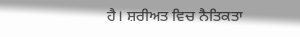ਹੈ। ਸ਼ਰੀਅਤ ਵਿਚ ਨੈਤਿਕਤਾ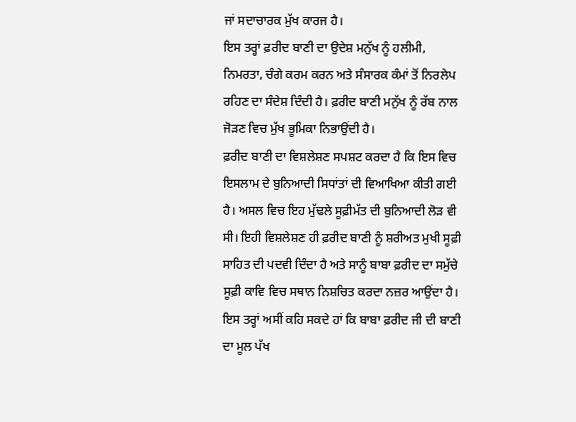ਜਾਂ ਸਦਾਚਾਰਕ ਮੁੱਖ ਕਾਰਜ ਹੈ।
ਇਸ ਤਰ੍ਹਾਂ ਫ਼ਰੀਦ ਬਾਣੀ ਦਾ ਉਦੇਸ਼ ਮਨੁੱਖ ਨੂੰ ਹਲੀਮੀ, ਨਿਮਰਤਾ, ਚੰਗੇ ਕਰਮ ਕਰਨ ਅਤੇ ਸੰਸਾਰਕ ਕੰਮਾਂ ਤੋਂ ਨਿਰਲੇਪ ਰਹਿਣ ਦਾ ਸੰਦੇਸ਼ ਦਿੰਦੀ ਹੈ। ਫ਼ਰੀਦ ਬਾਣੀ ਮਨੁੱਖ ਨੂੰ ਰੱਬ ਨਾਲ ਜੋੜਣ ਵਿਚ ਮੁੱਖ ਭੂਮਿਕਾ ਨਿਭਾਉਂਦੀ ਹੈ।
ਫ਼ਰੀਦ ਬਾਣੀ ਦਾ ਵਿਸ਼ਲੇਸ਼ਣ ਸਪਸ਼ਟ ਕਰਦਾ ਹੈ ਕਿ ਇਸ ਵਿਚ ਇਸਲਾਮ ਦੇ ਬੁਨਿਆਦੀ ਸਿਧਾਂਤਾਂ ਦੀ ਵਿਆਖਿਆ ਕੀਤੀ ਗਈ ਹੈ। ਅਸਲ ਵਿਚ ਇਹ ਮੁੱਢਲੇ ਸੂਫ਼ੀਮੱਤ ਦੀ ਬੁਨਿਆਦੀ ਲੋੜ ਵੀ ਸੀ। ਇਹੀ ਵਿਸ਼ਲੇਸ਼ਣ ਹੀ ਫ਼ਰੀਦ ਬਾਣੀ ਨੂੰ ਸ਼ਰੀਅਤ ਮੁਖੀ ਸੂਫ਼ੀ ਸਾਹਿਤ ਦੀ ਪਦਵੀ ਦਿੰਦਾ ਹੈ ਅਤੇ ਸਾਨੂੰ ਬਾਬਾ ਫ਼ਰੀਦ ਦਾ ਸਮੁੱਚੇ ਸੂਫ਼ੀ ਕਾਵਿ ਵਿਚ ਸਥਾਨ ਨਿਸ਼ਚਿਤ ਕਰਦਾ ਨਜ਼ਰ ਆਉਂਦਾ ਹੈ। ਇਸ ਤਰ੍ਹਾਂ ਅਸੀਂ ਕਹਿ ਸਕਦੇ ਹਾਂ ਕਿ ਬਾਬਾ ਫ਼ਰੀਦ ਜੀ ਦੀ ਬਾਣੀ ਦਾ ਮੂਲ ਪੱਖ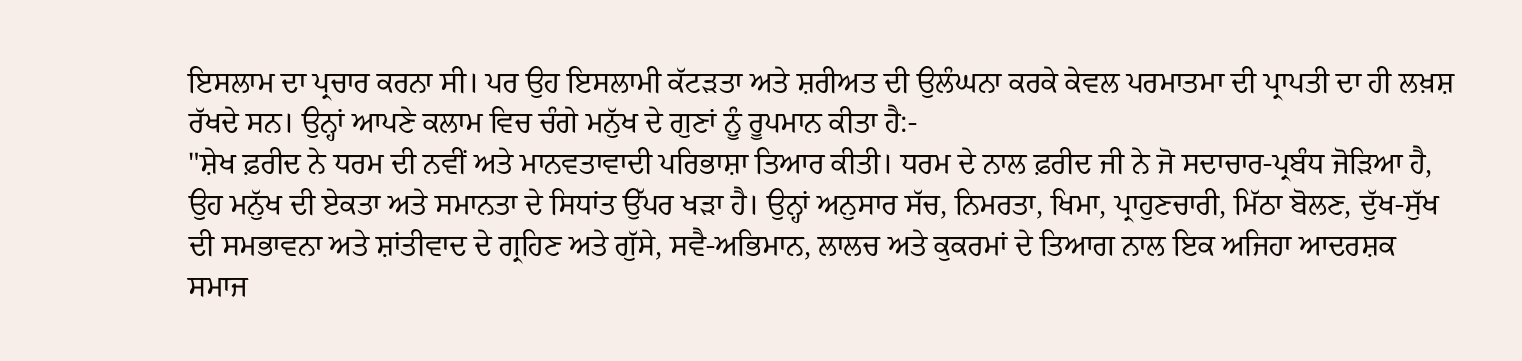ਇਸਲਾਮ ਦਾ ਪ੍ਰਚਾਰ ਕਰਨਾ ਸੀ। ਪਰ ਉਹ ਇਸਲਾਮੀ ਕੱਟੜਤਾ ਅਤੇ ਸ਼ਰੀਅਤ ਦੀ ਉਲੰਘਨਾ ਕਰਕੇ ਕੇਵਲ ਪਰਮਾਤਮਾ ਦੀ ਪ੍ਰਾਪਤੀ ਦਾ ਹੀ ਲਖ਼ਸ਼ ਰੱਖਦੇ ਸਨ। ਉਨ੍ਹਾਂ ਆਪਣੇ ਕਲਾਮ ਵਿਚ ਚੰਗੇ ਮਨੁੱਖ ਦੇ ਗੁਣਾਂ ਨੂੰ ਰੂਪਮਾਨ ਕੀਤਾ ਹੈ:-
"ਸ਼ੇਖ ਫ਼ਰੀਦ ਨੇ ਧਰਮ ਦੀ ਨਵੀਂ ਅਤੇ ਮਾਨਵਤਾਵਾਦੀ ਪਰਿਭਾਸ਼ਾ ਤਿਆਰ ਕੀਤੀ। ਧਰਮ ਦੇ ਨਾਲ ਫ਼ਰੀਦ ਜੀ ਨੇ ਜੋ ਸਦਾਚਾਰ-ਪ੍ਰਬੰਧ ਜੋੜਿਆ ਹੈ, ਉਹ ਮਨੁੱਖ ਦੀ ਏਕਤਾ ਅਤੇ ਸਮਾਨਤਾ ਦੇ ਸਿਧਾਂਤ ਉੱਪਰ ਖੜਾ ਹੈ। ਉਨ੍ਹਾਂ ਅਨੁਸਾਰ ਸੱਚ, ਨਿਮਰਤਾ, ਖਿਮਾ, ਪ੍ਰਾਹੁਣਚਾਰੀ, ਮਿੱਠਾ ਬੋਲਣ, ਦੁੱਖ-ਸੁੱਖ ਦੀ ਸਮਭਾਵਨਾ ਅਤੇ ਸ਼ਾਂਤੀਵਾਦ ਦੇ ਗ੍ਰਹਿਣ ਅਤੇ ਗੁੱਸੇ, ਸਵੈ-ਅਭਿਮਾਨ, ਲਾਲਚ ਅਤੇ ਕੁਕਰਮਾਂ ਦੇ ਤਿਆਗ ਨਾਲ ਇਕ ਅਜਿਹਾ ਆਦਰਸ਼ਕ ਸਮਾਜ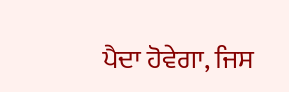ਪੈਦਾ ਹੋਵੇਗਾ, ਜਿਸ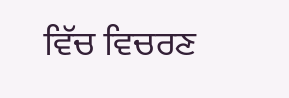ਵਿੱਚ ਵਿਚਰਣ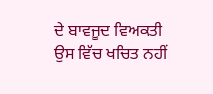ਦੇ ਬਾਵਜੂਦ ਵਿਅਕਤੀ ਉਸ ਵਿੱਚ ਖਚਿਤ ਨਹੀਂ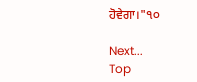ਹੋਵੇਗਾ।"੧੦

Next...
Top